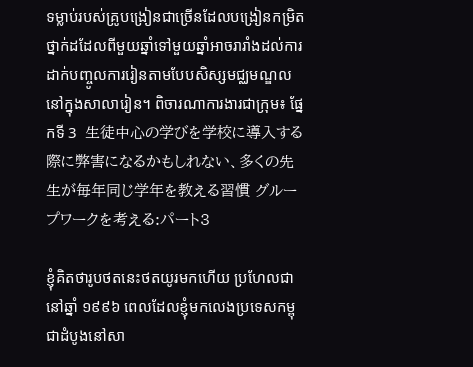ទម្លាប់របស់គ្រូបង្រៀនជាច្រើនដែលបង្រៀនកម្រិតថ្នាក់ដដែលពីមួយឆ្នាំទៅមួយឆ្នាំអាចរារាំងដល់ការដាក់បញ្ចូលការរៀនតាមបែបសិស្សមជ្ឈមណ្ឌលនៅក្នុងសាលារៀន។ ពិចារណាការងារជាក្រុម៖ ផ្នែកទី 3  生徒中心の学びを学校に導入する際に弊害になるかもしれない、多くの先生が毎年同じ学年を教える習慣 グループワークを考える:パート3

ខ្ញុំគិតថារូបថតនេះថតយូរមកហើយ ប្រហែលជានៅឆ្នាំ ១៩៩៦ ពេលដែលខ្ញុំមកលេងប្រទេសកម្ពុជាដំបូងនៅសា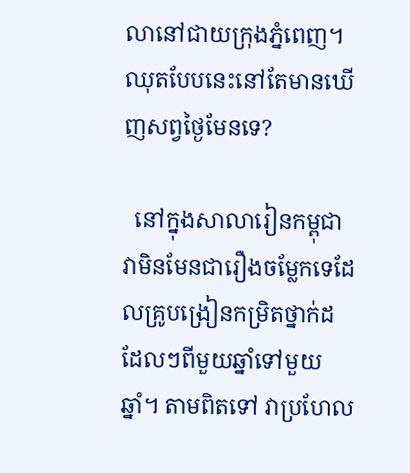លានៅជាយក្រុងភ្នំពេញ។ ឈុតបែបនេះនៅតែមានឃើញសព្វថ្ងៃមែនទេ?

  នៅក្នុងសាលារៀនកម្ពុជា វាមិនមែនជារឿងចម្លែកទេដែលគ្រូបង្រៀនកម្រិតថ្នាក់ដដែលៗពីមួយឆ្នាំទៅមួយឆ្នាំ។ តាមពិតទៅ វាប្រហែល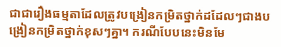ជាជារឿងធម្មតាដែលត្រូវបង្រៀនកម្រិតថ្នាក់ដដែលៗជាងបង្រៀនកម្រិតថ្នាក់ខុសៗគ្នា។ ករណីបែបនេះមិនមែ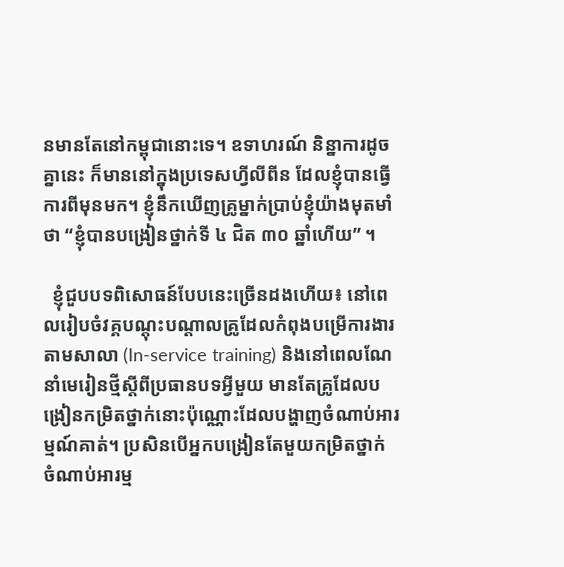នមានតែនៅកម្ពុជានោះទេ។ ឧទាហរណ៍ និន្នាការដូចគ្នានេះ ក៏មាននៅក្នុងប្រទេសហ្វីលីពីន ដែលខ្ញុំបានធ្វើការពីមុនមក។ ខ្ញុំនឹកឃើញគ្រូម្នាក់ប្រាប់ខ្ញុំយ៉ាងមុតមាំថា “ខ្ញុំបានបង្រៀនថ្នាក់ទី ៤ ជិត ៣០ ឆ្នាំហើយ” ។

  ខ្ញុំជួបបទពិសោធន៍បែបនេះច្រើនដងហើយ៖ នៅពេលរៀបចំវគ្គបណ្តុះបណ្តាលគ្រូដែលកំពុងបម្រើការងារតាមសាលា (In-service training) និងនៅពេលណែនាំមេរៀនថ្មីស្ដីពីប្រធានបទអ្វីមួយ មានតែគ្រូដែលបង្រៀនកម្រិតថ្នាក់នោះប៉ុណ្ណោះដែលបង្ហាញចំណាប់អារម្មណ៍គាត់។ ប្រសិនបើអ្នកបង្រៀនតែមួយកម្រិតថ្នាក់ ចំណាប់អារម្ម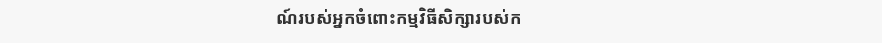ណ៍របស់អ្នកចំពោះកម្មវិធីសិក្សារបស់ក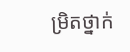ម្រិតថ្នាក់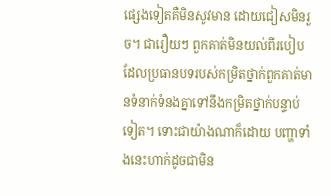ផ្សេងទៀតគឺមិនសូវមាន ដោយជៀសមិនរួច។ ជារឿយៗ ពួកគាត់មិនយល់ពីរបៀបដែលប្រធានបទរបស់កម្រិតថ្នាក់ពួកគាត់មានទំនាក់ទំនងគ្នាទៅនឹងកម្រិតថ្នាក់បន្ទាប់ទៀត។ ទោះជាយ៉ាងណាក៏ដោយ បញ្ហាទាំងនេះហាក់ដូចជាមិន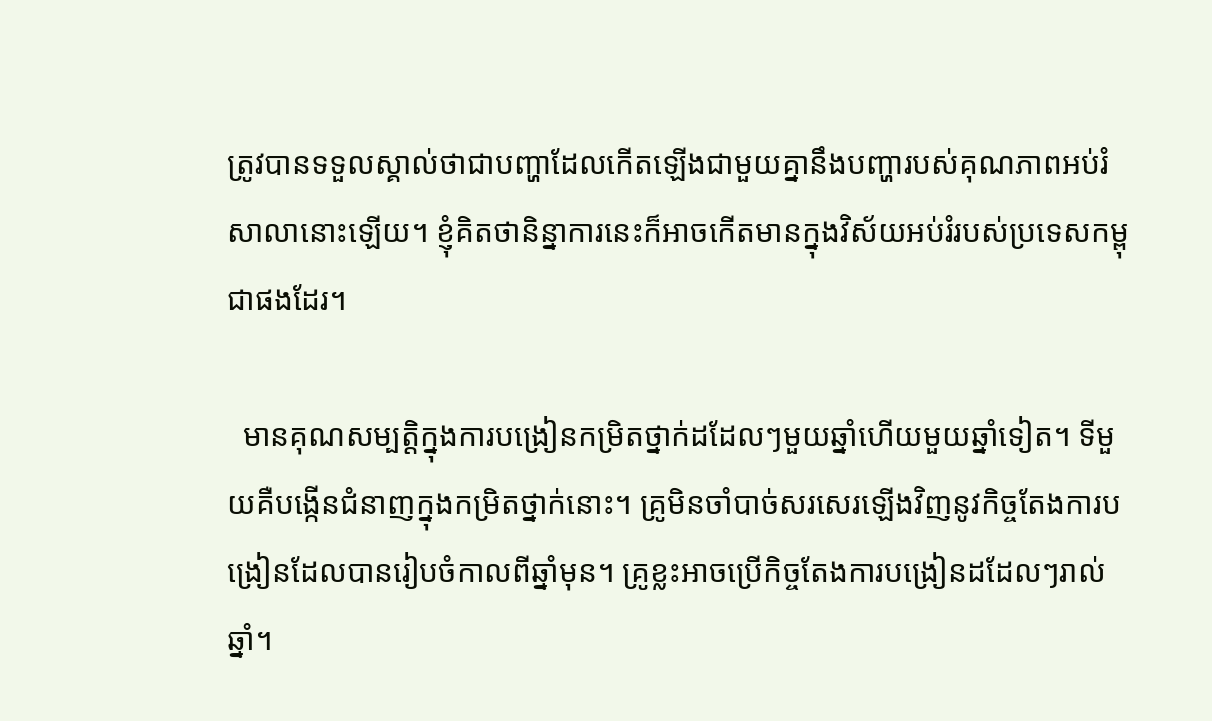ត្រូវបានទទួលស្គាល់ថាជាបញ្ហាដែលកើតឡើងជាមួយគ្នានឹងបញ្ហារបស់គុណភាពអប់រំសាលានោះឡើយ។ ខ្ញុំគិតថានិន្នាការនេះក៏អាចកើតមានក្នុងវិស័យអប់រំរបស់ប្រទេសកម្ពុជាផងដែរ។

  មានគុណសម្បត្តិក្នុងការបង្រៀនកម្រិតថ្នាក់ដដែលៗមួយឆ្នាំហើយមួយឆ្នាំទៀត។ ទីមួយគឺបង្កើនជំនាញក្នុងកម្រិតថ្នាក់នោះ។ គ្រូមិនចាំបាច់សរសេរឡើងវិញនូវកិច្ចតែងការបង្រៀនដែលបានរៀបចំកាលពីឆ្នាំមុន។ គ្រូខ្លះអាចប្រើកិច្ចតែងការបង្រៀនដដែលៗរាល់ឆ្នាំ។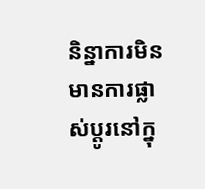និន្នាការមិនមានការផ្លាស់ប្ដូរនៅក្នុ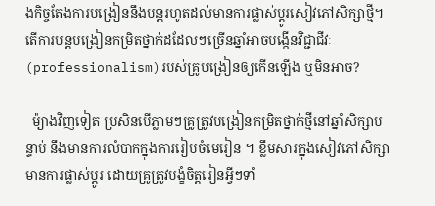ងកិច្ចតែងការបង្រៀននឹងបន្ដរហូតដល់មានការផ្លាស់ប្ដូរសៀវភៅសិក្សាថ្មី។  តើការបន្តបង្រៀនកម្រិតថ្នាក់ដដែលៗច្រើនឆ្នាំអាចបង្កើនវិជ្ជាជីវៈ(professionalism)របស់គ្រូបង្រៀនឲ្យកើនឡើង ឬមិនអាច?

  ម៉្យាងវិញទៀត ប្រសិនបើភ្លាមៗគ្រូត្រូវបង្រៀនកម្រិតថ្នាក់ថ្មីនៅឆ្នាំសិក្សាបន្ទាប់ នឹងមានការលំបាកក្នុងការរៀបចំមេរៀន ។ ខ្លឹមសារក្នុងសៀវភៅសិក្សាមានការផ្លាស់ប្តូរ ដោយគ្រូត្រូវបង្ខំចិត្តរៀនអ្វីៗទាំ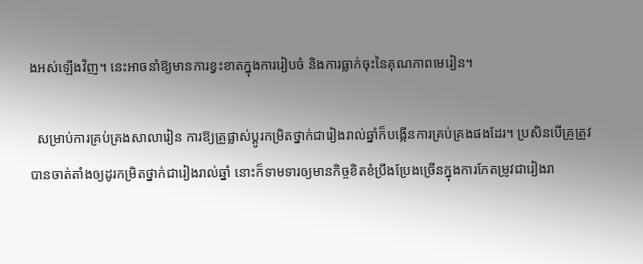ងអស់ឡើងវិញ។ នេះអាចនាំឱ្យមានការខ្វះខាតក្នុងការរៀបចំ និងការធ្លាក់ចុះនៃគុណភាពមេរៀន។

  សម្រាប់ការគ្រប់គ្រងសាលារៀន ការឱ្យគ្រូផ្លាស់ប្តូរកម្រិតថ្នាក់ជារៀងរាល់ឆ្នាំក៏បង្កើនការគ្រប់គ្រងផងដែរ។ ប្រសិនបើគ្រូត្រូវបានចាត់តាំងឲ្យដូរកម្រិតថ្នាក់ជារៀងរាល់ឆ្នាំ នោះក៏ទាមទារឲ្យមានកិច្ចខិតខំប្រឹងប្រែងច្រើនក្នុងការកែតម្រូវជារៀងរា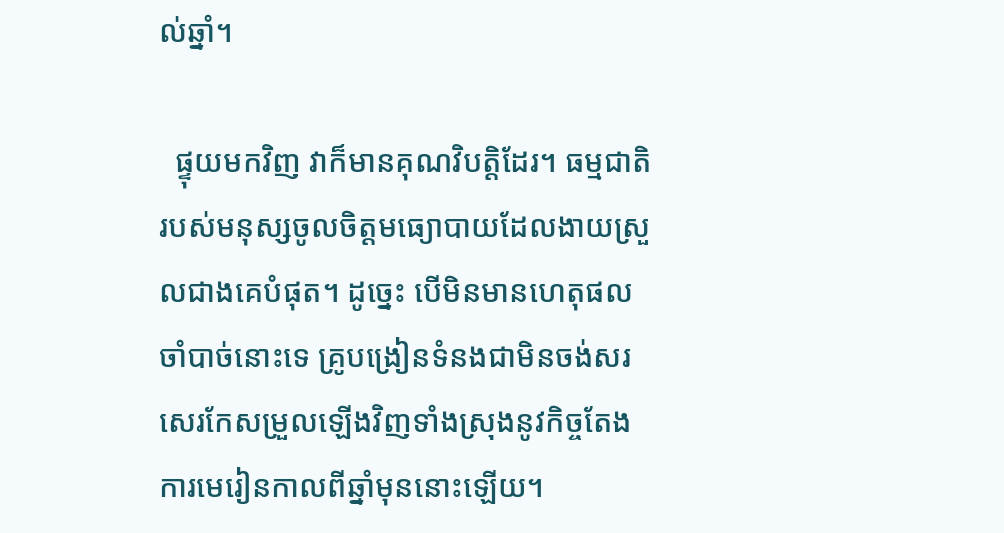ល់ឆ្នាំ។

  ផ្ទុយមកវិញ វាក៏មានគុណវិបត្តិដែរ។ ធម្មជាតិរបស់មនុស្សចូលចិត្តមធ្យោបាយដែលងាយស្រួលជាងគេបំផុត។ ដូច្នេះ បើមិនមានហេតុផលចាំបាច់នោះទេ គ្រូបង្រៀនទំនងជាមិនចង់សរសេរកែសម្រួលឡើងវិញទាំងស្រុងនូវកិច្ចតែងការមេរៀនកាលពីឆ្នាំមុននោះឡើយ។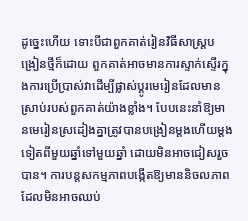ដូច្នេះហើយ ទោះបីជាពួកគាត់រៀនវិធីសាស្រ្តបង្រៀនថ្មីក៏ដោយ ពួកគាត់អាចមានការស្ទាក់ស្ទើរក្នុងការប្រើប្រាស់វាដើម្បីផ្លាស់ប្តូរមេរៀនដែលមានស្រាប់របស់ពួកគាត់យ៉ាងខ្លាំង។ បែបនេះនាំឱ្យមានមេរៀនស្រដៀងគ្នាត្រូវបានបង្រៀនម្តងហើយម្ដងទៀតពីមួយឆ្នាំទៅមួយឆ្នាំ ដោយមិនអាចជៀសរួចបាន។ ការបន្តសកម្មភាពបង្កើតឱ្យមាននិចលភាពដែលមិនអាចឈប់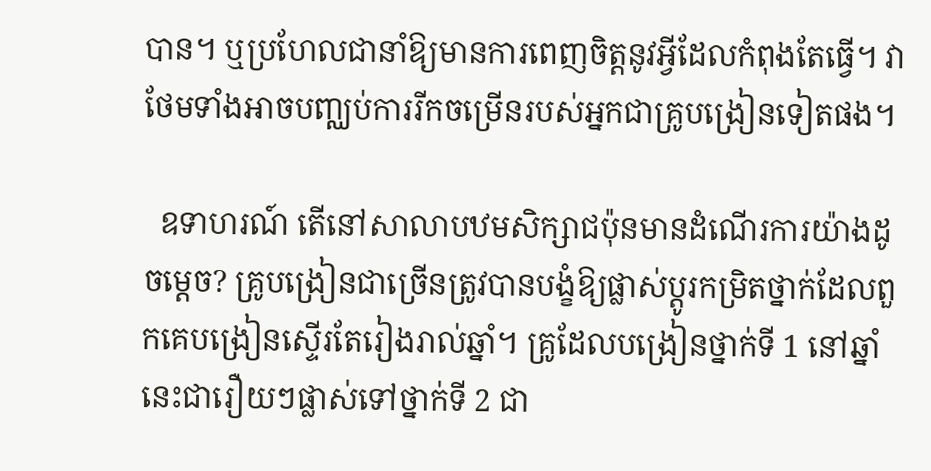បាន។ ឬប្រហែលជានាំឱ្យមានការពេញចិត្តនូវអ្វីដែលកំពុងតែធ្វើ។ វាថែមទាំងអាចបញ្ឈប់ការរីកចម្រើនរបស់អ្នកជាគ្រូបង្រៀនទៀតផង។

  ឧទាហរណ៍ តើនៅសាលាបឋមសិក្សាជប៉ុនមានដំណើរការយ៉ាងដូចម្តេច? គ្រូបង្រៀនជាច្រើនត្រូវបានបង្ខំឱ្យផ្លាស់ប្តូរកម្រិតថ្នាក់ដែលពួកគេបង្រៀនស្ទើរតែរៀងរាល់ឆ្នាំ។ គ្រូដែលបង្រៀនថ្នាក់ទី 1 នៅឆ្នាំនេះជារឿយៗផ្លាស់ទៅថ្នាក់ទី 2 ជា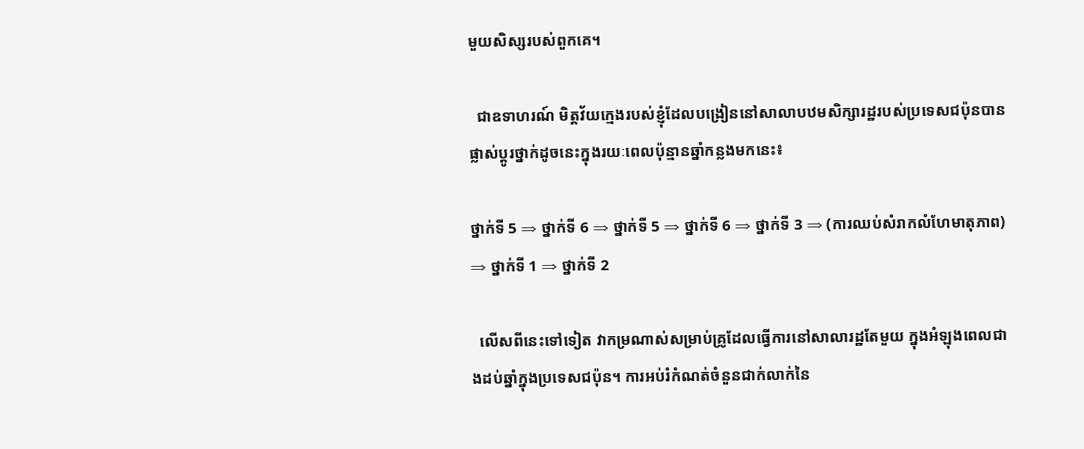មួយសិស្សរបស់ពួកគេ។

  ជាឧទាហរណ៍ មិត្តវ័យក្មេងរបស់ខ្ញុំដែលបង្រៀននៅសាលាបឋមសិក្សារដ្ឋរបស់ប្រទេសជប៉ុនបានផ្លាស់ប្តូរថ្នាក់ដូចនេះក្នុងរយៈពេលប៉ុន្មានឆ្នាំកន្លងមកនេះ៖

ថ្នាក់ទី 5 ⇒ ថ្នាក់ទី 6 ⇒ ថ្នាក់ទី 5 ⇒ ថ្នាក់ទី 6 ⇒ ថ្នាក់ទី 3 ⇒ (ការឈប់សំរាកលំហែមាតុភាព) ⇒ ថ្នាក់ទី 1 ⇒ ថ្នាក់ទី 2

  លើសពីនេះទៅទៀត វាកម្រណាស់សម្រាប់គ្រូដែលធ្វើការនៅសាលារដ្ឋតែមួយ ក្នុងអំឡុងពេលជាងដប់ឆ្នាំក្នុងប្រទេសជប៉ុន។ ការអប់រំកំណត់ចំនួនជាក់លាក់នៃ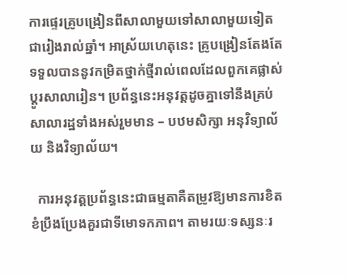ការផ្ទេរគ្រូបង្រៀនពីសាលាមួយទៅសាលាមួយទៀតជារៀងរាល់ឆ្នាំ។ អាស្រ័យហេតុនេះ គ្រូបង្រៀនតែងតែទទួលបាននូវកម្រិតថ្នាក់ថ្មីរាល់ពេលដែលពួកគេផ្លាស់ប្តូរសាលារៀន។ ប្រព័ន្ធនេះអនុវត្តដូចគ្នាទៅនឹងគ្រប់សាលារដ្ឋទាំងអស់រួមមាន – បឋមសិក្សា អនុវិទ្យាល័យ និងវិទ្យាល័យ។

  ការអនុវត្តប្រព័ន្ធនេះជាធម្មតាគឺតម្រូវឱ្យមានការខិតខំប្រឹងប្រែងគួរជាទីមោទកភាព។ តាមរយៈទស្សនៈរ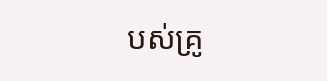បស់គ្រូ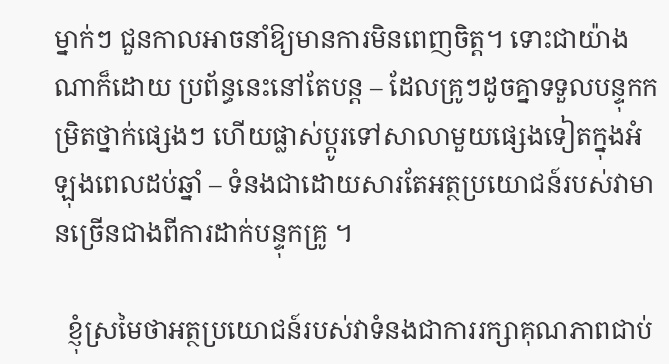ម្នាក់ៗ ជួនកាលអាចនាំឱ្យមានការមិនពេញចិត្ត។ ទោះជាយ៉ាងណាក៏ដោយ ប្រព័ន្ធនេះនៅតែបន្ត – ដែលគ្រូៗដូចគ្នាទទួលបន្ទុកកម្រិតថ្នាក់ផ្សេងៗ ហើយផ្លាស់ប្ដូរទៅសាលាមួយផ្សេងទៀតក្នុងអំឡុងពេលដប់ឆ្នាំ – ទំនងជាដោយសារតែអត្ថប្រយោជន៍របស់វាមានច្រើនជាងពីការដាក់បន្ទុកគ្រូ ។

  ខ្ញុំស្រមៃថាអត្ថប្រយោជន៍របស់វាទំនងជាការរក្សាគុណភាពជាប់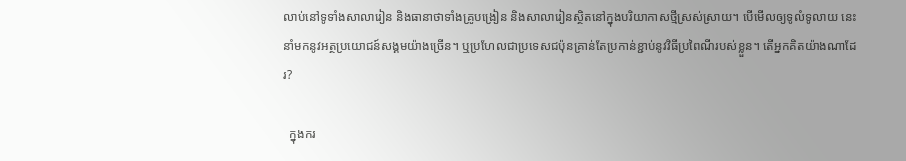លាប់នៅទូទាំងសាលារៀន និងធានាថាទាំងគ្រូបង្រៀន និងសាលារៀនស្ថិតនៅក្នុងបរិយាកាសថ្មីស្រស់ស្រាយ។ បើមើលឲ្យទូលំទូលាយ នេះនាំមកនូវអត្ថប្រយោជន៍សង្គមយ៉ាងច្រើន។ ឬប្រហែលជាប្រទេសជប៉ុនគ្រាន់តែប្រកាន់ខ្ជាប់នូវវិធីប្រពៃណីរបស់ខ្លួន។ តើអ្នកគិតយ៉ាងណាដែរ?

  ក្នុងករ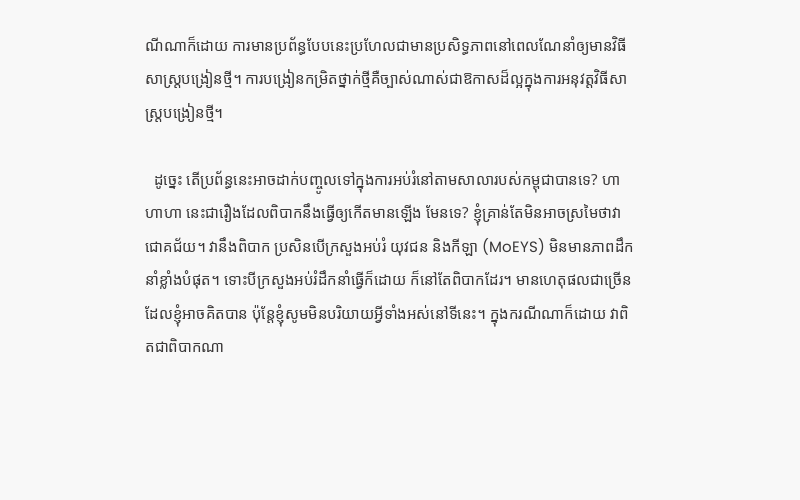ណីណាក៏ដោយ ការមានប្រព័ន្ធបែបនេះប្រហែលជាមានប្រសិទ្ធភាពនៅពេលណែនាំឲ្យមានវិធីសាស្រ្តបង្រៀនថ្មី។ ការបង្រៀនកម្រិតថ្នាក់ថ្មីគឺច្បាស់ណាស់ជាឱកាសដ៏ល្អក្នុងការអនុវត្តវិធីសាស្រ្តបង្រៀនថ្មី។

  ដូច្នេះ តើប្រព័ន្ធនេះអាចដាក់បញ្ចូលទៅក្នុងការអប់រំនៅតាមសាលារបស់កម្ពុជាបានទេ? ហាហាហា នេះជារឿងដែលពិបាកនឹងធ្វើឲ្យកើតមានឡើង មែនទេ? ខ្ញុំគ្រាន់តែមិនអាចស្រមៃថាវាជោគជ័យ។ វានឹងពិបាក ប្រសិនបើក្រសួងអប់រំ យុវជន និងកីឡា (MoEYS) មិនមានភាពដឹកនាំខ្លាំងបំផុត។ ទោះបីក្រសួងអប់រំដឹកនាំធ្វើក៏ដោយ ក៏នៅតែពិបាកដែរ។ មានហេតុផលជាច្រើនដែលខ្ញុំអាចគិតបាន ប៉ុន្តែខ្ញុំសូមមិនបរិយាយអ្វីទាំងអស់នៅទីនេះ។ ក្នុងករណីណាក៏ដោយ វាពិតជាពិបាកណា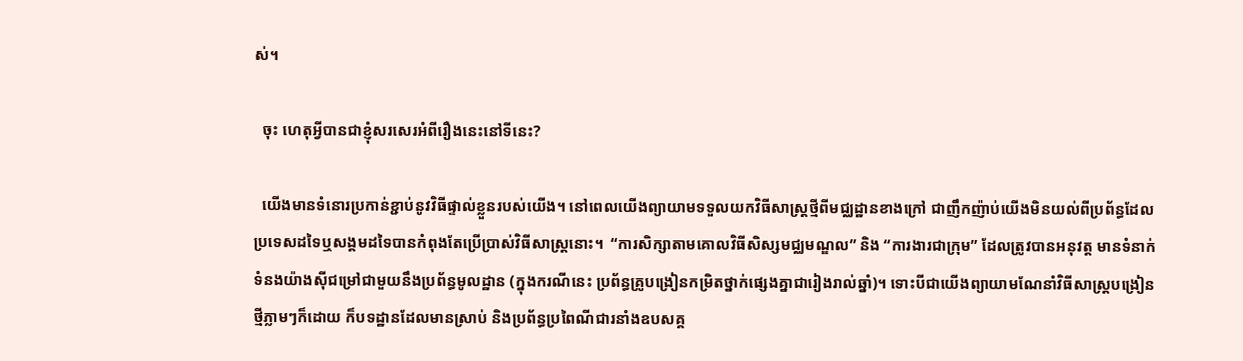ស់។

  ចុះ ហេតុអ្វីបានជាខ្ញុំសរសេរអំពីរឿងនេះនៅទីនេះ?

  យើងមានទំនោរប្រកាន់ខ្ជាប់នូវវិធីផ្ទាល់ខ្លួនរបស់យើង។ នៅពេលយើងព្យាយាមទទួលយកវិធីសាស្រ្តថ្មីពីមជ្ឈដ្ឋានខាងក្រៅ ជាញឹកញ៉ាប់យើងមិនយល់ពីប្រព័ន្ធដែលប្រទេសដទៃឬសង្គមដទៃបានកំពុងតែប្រើប្រាស់វិធីសាស្រ្តនោះ។  “ការសិក្សាតាមគោលវិធីសិស្សមជ្ឈមណ្ឌល” និង “ការងារជាក្រុម” ដែលត្រូវបានអនុវត្ត មានទំនាក់ទំនងយ៉ាងស៊ីជម្រៅជាមួយនឹងប្រព័ន្ធមូលដ្ឋាន (ក្នុងករណីនេះ ប្រព័ន្ធគ្រូបង្រៀនកម្រិតថ្នាក់ផ្សេងគ្នាជារៀងរាល់ឆ្នាំ)។ ទោះបីជាយើងព្យាយាមណែនាំវិធីសាស្រ្តបង្រៀនថ្មីភ្លាមៗក៏ដោយ ក៏បទដ្ឋានដែលមានស្រាប់ និងប្រព័ន្ធប្រពៃណីជារនាំងឧបសគ្គ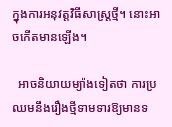ក្នុងការអនុវត្តវិធីសាស្រ្តថ្មី។ នោះអាចកើតមានឡើង។

  អាចនិយាយម្យ៉ាងទៀតថា ការប្រឈមនឹងរឿងថ្មីទាមទារឱ្យមានទ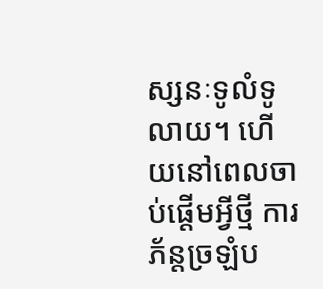ស្សនៈទូលំទូលាយ។ ហើយនៅពេលចាប់ផ្តើមអ្វីថ្មី ការភ័ន្តច្រឡំប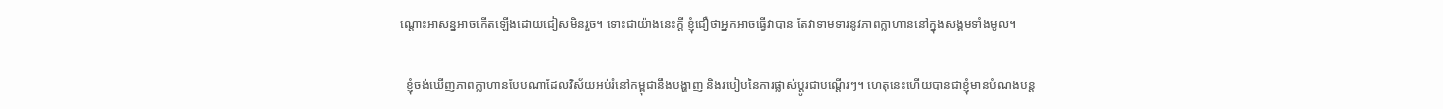ណ្តោះអាសន្នអាចកើតឡើងដោយជៀសមិនរួច។ ទោះជាយ៉ាងនេះក្តី ខ្ញុំជឿថាអ្នកអាចធ្វើវាបាន តែវាទាមទារនូវភាពក្លាហាននៅក្នុងសង្គមទាំងមូល។

  ខ្ញុំចង់ឃើញភាពក្លាហានបែបណាដែលវិស័យអប់រំនៅកម្ពុជានឹងបង្ហាញ និងរបៀបនៃការផ្លាស់ប្តូរជាបណ្តើរៗ។ ហេតុនេះហើយបានជាខ្ញុំមានបំណងបន្ត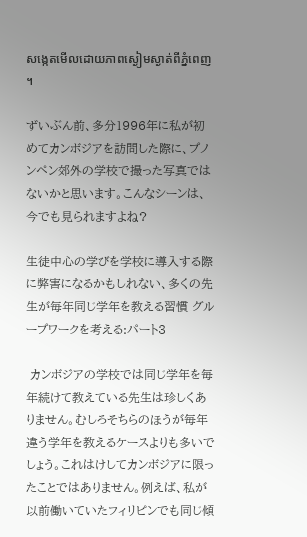សង្កេតមើលដោយភាពស្ងៀមស្ងាត់ពីភ្នំពេញ។

ずいぶん前、多分1996年に私が初めてカンボジアを訪問した際に、プノンペン郊外の学校で撮った写真ではないかと思います。こんなシーンは、今でも見られますよね?

生徒中心の学びを学校に導入する際に弊害になるかもしれない、多くの先生が毎年同じ学年を教える習慣 グループワークを考える:パート3

 カンボジアの学校では同じ学年を毎年続けて教えている先生は珍しくありません。むしろそちらのほうが毎年違う学年を教えるケースよりも多いでしょう。これはけしてカンボジアに限ったことではありません。例えば、私が以前働いていたフィリピンでも同じ傾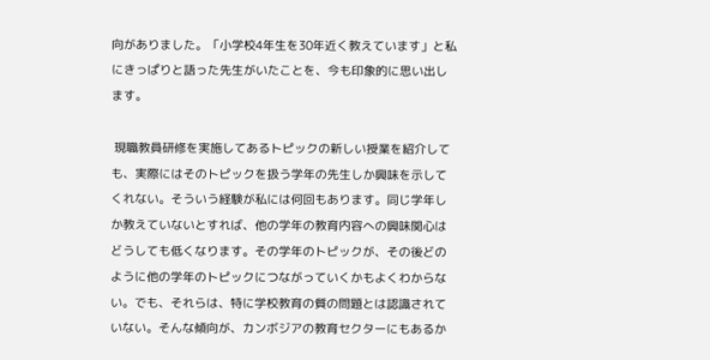向がありました。「小学校4年生を30年近く教えています」と私にきっぱりと語った先生がいたことを、今も印象的に思い出します。

 現職教員研修を実施してあるトピックの新しい授業を紹介しても、実際にはそのトピックを扱う学年の先生しか興味を示してくれない。そういう経験が私には何回もあります。同じ学年しか教えていないとすれば、他の学年の教育内容への興味関心はどうしても低くなります。その学年のトピックが、その後どのように他の学年のトピックにつながっていくかもよくわからない。でも、それらは、特に学校教育の質の問題とは認識されていない。そんな傾向が、カンボジアの教育セクターにもあるか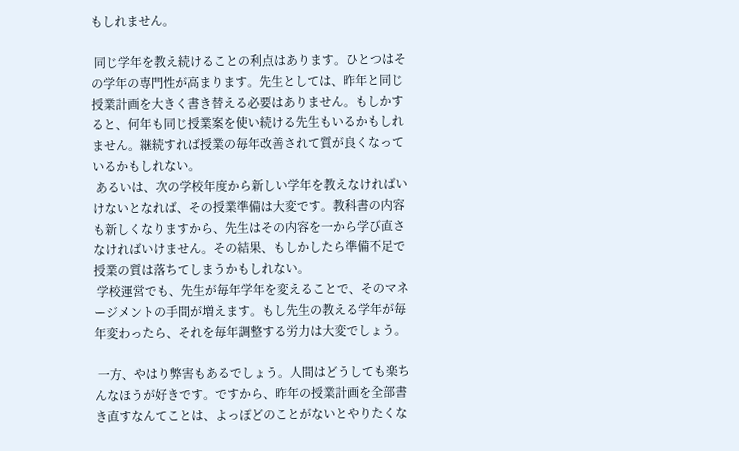もしれません。

 同じ学年を教え続けることの利点はあります。ひとつはその学年の専門性が高まります。先生としては、昨年と同じ授業計画を大きく書き替える必要はありません。もしかすると、何年も同じ授業案を使い続ける先生もいるかもしれません。継続すれば授業の毎年改善されて質が良くなっているかもしれない。
 あるいは、次の学校年度から新しい学年を教えなければいけないとなれば、その授業準備は大変です。教科書の内容も新しくなりますから、先生はその内容を一から学び直さなければいけません。その結果、もしかしたら準備不足で授業の質は落ちてしまうかもしれない。
 学校運営でも、先生が毎年学年を変えることで、そのマネージメントの手間が増えます。もし先生の教える学年が毎年変わったら、それを毎年調整する労力は大変でしょう。

 一方、やはり弊害もあるでしょう。人間はどうしても楽ちんなほうが好きです。ですから、昨年の授業計画を全部書き直すなんてことは、よっぽどのことがないとやりたくな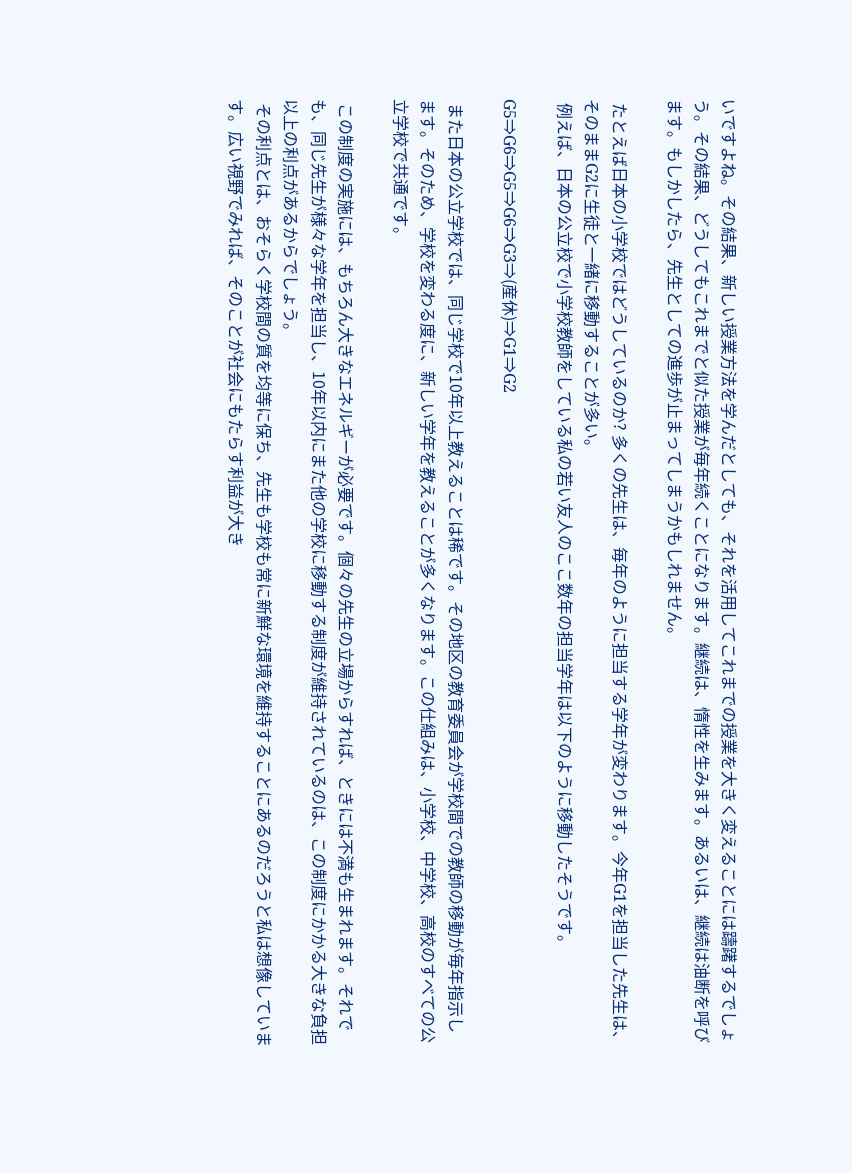いですよね。その結果、新しい授業方法を学んだとしても、それを活用してこれまでの授業を大きく変えることには躊躇するでしょう。その結果、どうしてもこれまでと似た授業が毎年続くことになります。継続は、惰性を生みます。あるいは、継続は油断を呼びます。もしかしたら、先生としての進歩が止まってしまうかもしれません。

 たとえば日本の小学校ではどうしているのか? 多くの先生は、毎年のように担当する学年が変わります。今年G1を担当した先生は、そのままG2に生徒と一緒に移動することが多い。
 例えば、日本の公立校で小学校教師をしている私の若い友人のここ数年の担当学年は以下のように移動したそうです。

G5⇒G6⇒G5⇒G6⇒G3⇒(産休)⇒G1⇒G2

 また日本の公立学校では、同じ学校で10年以上教えることは稀です。その地区の教育委員会が学校間での教師の移動が毎年指示します。そのため、学校を変わる度に、新しい学年を教えることが多くなります。この仕組みは、小学校、中学校、高校のすべての公立学校で共通です。

 この制度の実施には、もちろん大きなエネルギーが必要です。個々の先生の立場からすれば、ときには不満も生まれます。それでも、同じ先生が様々な学年を担当し、10年以内にまた他の学校に移動する制度が維持されているのは、この制度にかかる大きな負担以上の利点があるからでしょう。
 その利点とは、おそらく学校間の質を均等に保ち、先生も学校も常に新鮮な環境を維持することにあるのだろうと私は想像しています。広い視野でみれば、そのことが社会にもたらす利益が大き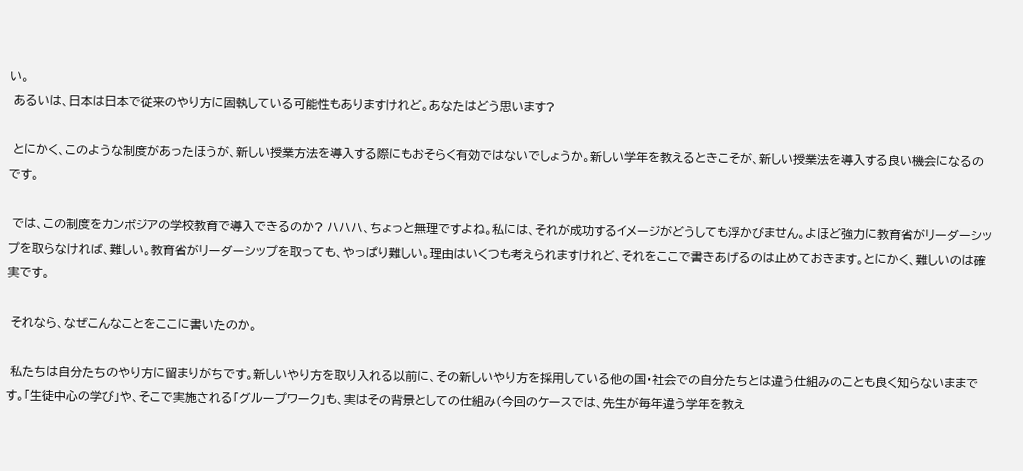い。
 あるいは、日本は日本で従来のやり方に固執している可能性もありますけれど。あなたはどう思います?

 とにかく、このような制度があったほうが、新しい授業方法を導入する際にもおそらく有効ではないでしょうか。新しい学年を教えるときこそが、新しい授業法を導入する良い機会になるのです。

 では、この制度をカンボジアの学校教育で導入できるのか? ハハハ、ちょっと無理ですよね。私には、それが成功するイメージがどうしても浮かびません。よほど強力に教育省がリーダーシップを取らなければ、難しい。教育省がリーダーシップを取っても、やっぱり難しい。理由はいくつも考えられますけれど、それをここで書きあげるのは止めておきます。とにかく、難しいのは確実です。

 それなら、なぜこんなことをここに書いたのか。

 私たちは自分たちのやり方に留まりがちです。新しいやり方を取り入れる以前に、その新しいやり方を採用している他の国・社会での自分たちとは違う仕組みのことも良く知らないままです。「生徒中心の学び」や、そこで実施される「グループワーク」も、実はその背景としての仕組み(今回のケースでは、先生が毎年違う学年を教え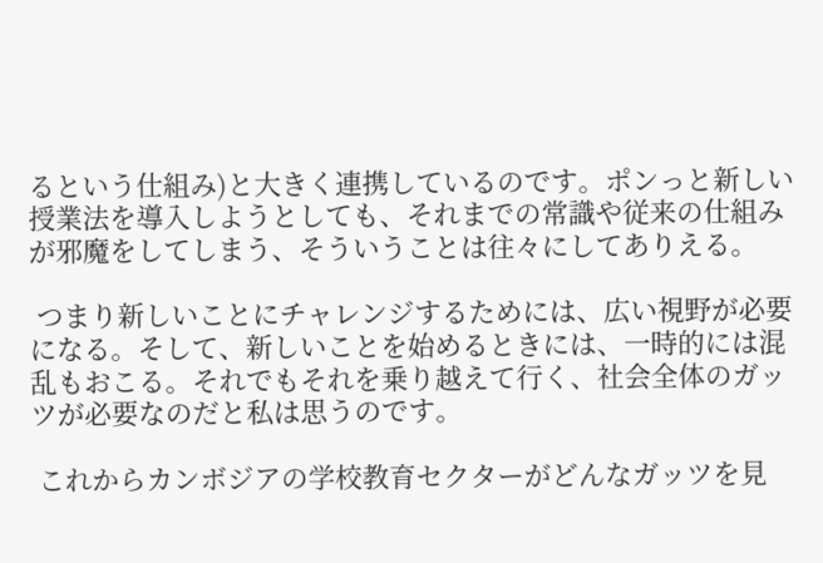るという仕組み)と大きく連携しているのです。ポンっと新しい授業法を導入しようとしても、それまでの常識や従来の仕組みが邪魔をしてしまう、そういうことは往々にしてありえる。

 つまり新しいことにチャレンジするためには、広い視野が必要になる。そして、新しいことを始めるときには、一時的には混乱もおこる。それでもそれを乗り越えて行く、社会全体のガッツが必要なのだと私は思うのです。

 これからカンボジアの学校教育セクターがどんなガッツを見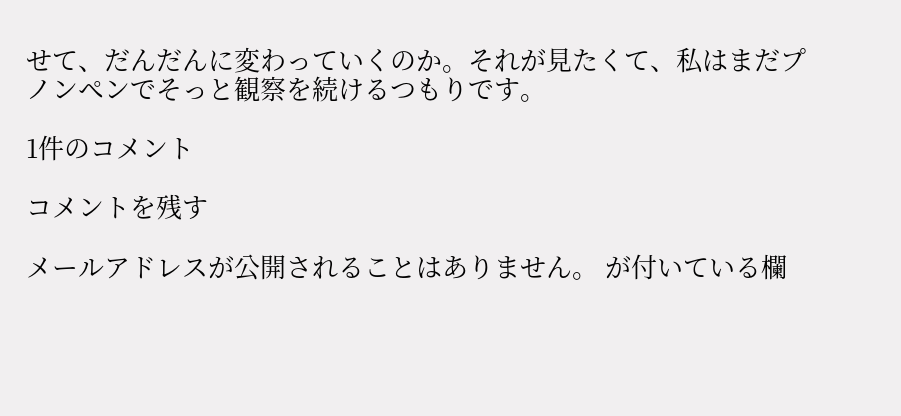せて、だんだんに変わっていくのか。それが見たくて、私はまだプノンペンでそっと観察を続けるつもりです。

1件のコメント

コメントを残す

メールアドレスが公開されることはありません。 が付いている欄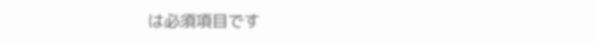は必須項目です